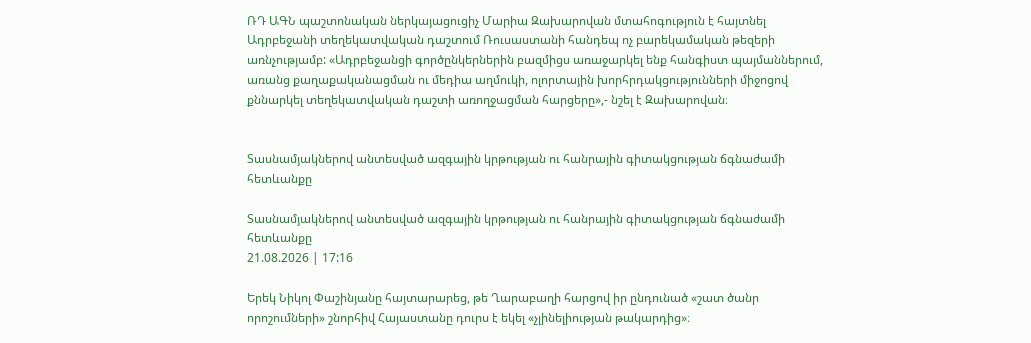ՌԴ ԱԳՆ պաշտոնական ներկայացուցիչ Մարիա Զախարովան մտահոգություն է հայտնել Ադրբեջանի տեղեկատվական դաշտում Ռուսաստանի հանդեպ ոչ բարեկամական թեզերի առնչությամբ: «Ադրբեջանցի գործընկերներին բազմիցս առաջարկել ենք հանգիստ պայմաններում, առանց քաղաքականացման ու մեդիա աղմուկի, ոլորտային խորհրդակցությունների միջոցով քննարկել տեղեկատվական դաշտի առողջացման հարցերը»,- նշել է Զախարովան։


Տասնամյակներով անտեսված ազգային կրթության ու հանրային գիտակցության ճգնաժամի հետևանքը

Տասնամյակներով անտեսված ազգային կրթության ու հանրային գիտակցության ճգնաժամի հետևանքը
21.08.2026 | 17:16

Երեկ Նիկոլ Փաշինյանը հայտարարեց, թե Ղարաբաղի հարցով իր ընդունած «շատ ծանր որոշումների» շնորհիվ Հայաստանը դուրս է եկել «չլինելիության թակարդից»։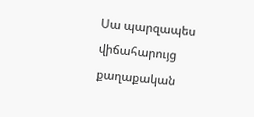Սա պարզապես վիճահարույց քաղաքական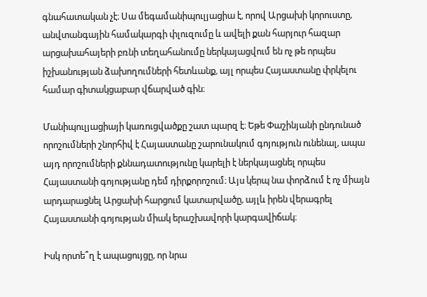գնահատական չէ։ Սա մեգամանիպուլյացիա է, որով Արցախի կորուստը, անվտանգային համակարգի փլուզումը և ավելի քան հարյուր հազար արցախահայերի բռնի տեղահանումը ներկայացվում են ոչ թե որպես իշխանության ձախողումների հետևանք, այլ որպես Հայաստանը փրկելու համար գիտակցաբար վճարված գին։

Մանիպուլյացիայի կառուցվածքը շատ պարզ է։ Եթե Փաշինյանի ընդունած որոշումների շնորհիվ է Հայաստանը շարունակում գոյություն ունենալ, ապա այդ որոշումների քննադատությունը կարելի է ներկայացնել որպես Հայաստանի գոյությանը դեմ դիրքորոշում։ Այս կերպ նա փորձում է ոչ միայն արդարացնել Արցախի հարցում կատարվածը, այլև իրեն վերագրել Հայաստանի գոյության միակ երաշխավորի կարգավիճակ։

Իսկ որտե՞ղ է ապացույցը, որ նրա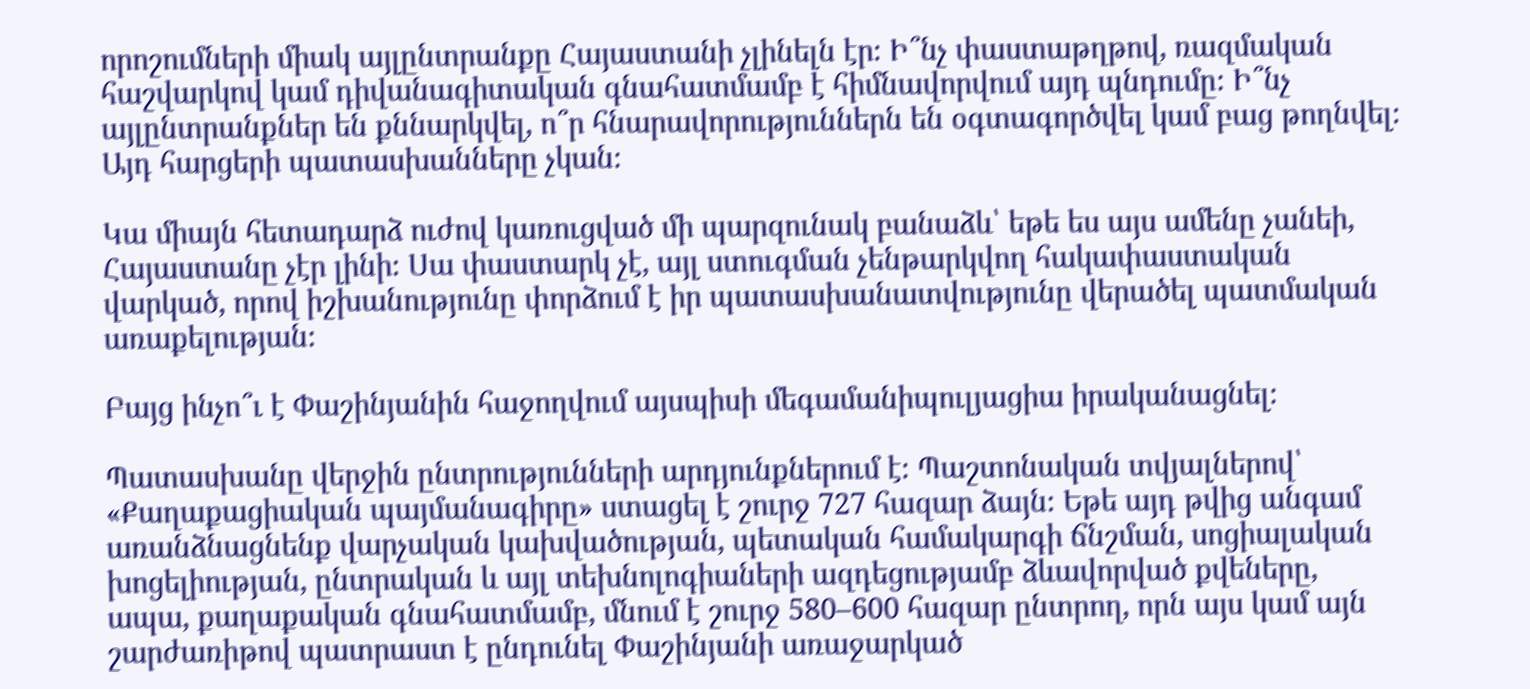որոշումների միակ այլընտրանքը Հայաստանի չլինելն էր։ Ի՞նչ փաստաթղթով, ռազմական հաշվարկով կամ դիվանագիտական գնահատմամբ է հիմնավորվում այդ պնդումը։ Ի՞նչ այլընտրանքներ են քննարկվել, ո՞ր հնարավորություններն են օգտագործվել կամ բաց թողնվել։ Այդ հարցերի պատասխանները չկան։

Կա միայն հետադարձ ուժով կառուցված մի պարզունակ բանաձև՝ եթե ես այս ամենը չանեի, Հայաստանը չէր լինի։ Սա փաստարկ չէ, այլ ստուգման չենթարկվող հակափաստական վարկած, որով իշխանությունը փորձում է իր պատասխանատվությունը վերածել պատմական առաքելության։

Բայց ինչո՞ւ է Փաշինյանին հաջողվում այսպիսի մեգամանիպուլյացիա իրականացնել։

Պատասխանը վերջին ընտրությունների արդյունքներում է։ Պաշտոնական տվյալներով՝ «Քաղաքացիական պայմանագիրը» ստացել է շուրջ 727 հազար ձայն։ Եթե այդ թվից անգամ առանձնացնենք վարչական կախվածության, պետական համակարգի ճնշման, սոցիալական խոցելիության, ընտրական և այլ տեխնոլոգիաների ազդեցությամբ ձևավորված քվեները, ապա, քաղաքական գնահատմամբ, մնում է շուրջ 580–600 հազար ընտրող, որն այս կամ այն շարժառիթով պատրաստ է ընդունել Փաշինյանի առաջարկած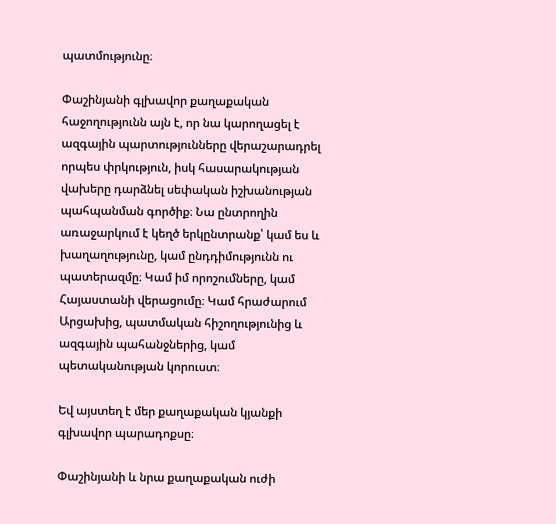պատմությունը։

Փաշինյանի գլխավոր քաղաքական հաջողությունն այն է, որ նա կարողացել է ազգային պարտությունները վերաշարադրել որպես փրկություն, իսկ հասարակության վախերը դարձնել սեփական իշխանության պահպանման գործիք։ Նա ընտրողին առաջարկում է կեղծ երկընտրանք՝ կամ ես և խաղաղությունը, կամ ընդդիմությունն ու պատերազմը։ Կամ իմ որոշումները, կամ Հայաստանի վերացումը։ Կամ հրաժարում Արցախից, պատմական հիշողությունից և ազգային պահանջներից, կամ պետականության կորուստ։

Եվ այստեղ է մեր քաղաքական կյանքի գլխավոր պարադոքսը։

Փաշինյանի և նրա քաղաքական ուժի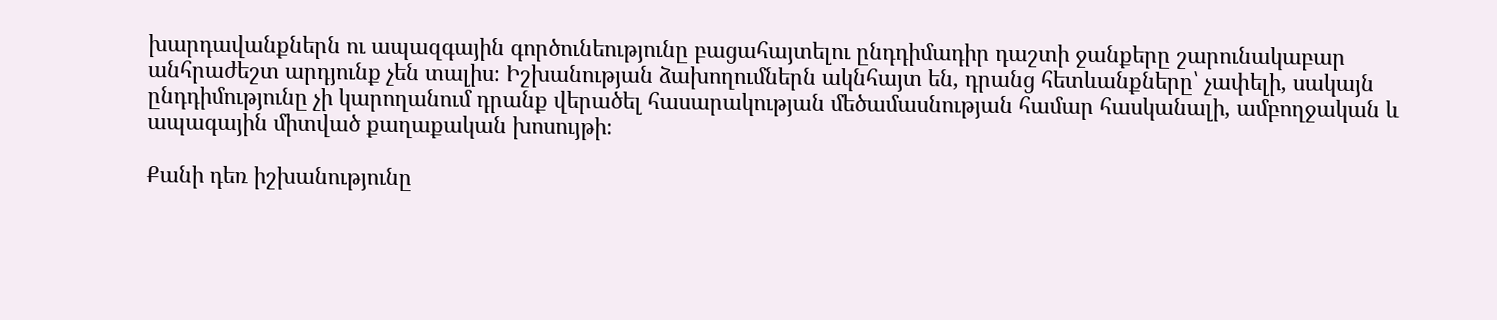խարդավանքներն ու ապազգային գործունեությունը բացահայտելու ընդդիմադիր դաշտի ջանքերը շարունակաբար անհրաժեշտ արդյունք չեն տալիս։ Իշխանության ձախողումներն ակնհայտ են, դրանց հետևանքները՝ չափելի, սակայն ընդդիմությունը չի կարողանում դրանք վերածել հասարակության մեծամասնության համար հասկանալի, ամբողջական և ապագային միտված քաղաքական խոսույթի։

Քանի դեռ իշխանությունը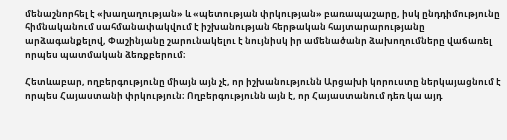մենաշնորհել է «խաղաղության» և «պետության փրկության» բառապաշարը, իսկ ընդդիմությունը հիմնականում սահմանափակվում է իշխանության հերթական հայտարարությանը արձագանքելով, Փաշինյանը շարունակելու է նույնիսկ իր ամենածանր ձախողումները վաճառել որպես պատմական ձեռքբերում։

Հետևաբար, ողբերգությունը միայն այն չէ, որ իշխանությունն Արցախի կորուստը ներկայացնում է որպես Հայաստանի փրկություն։ Ողբերգությունն այն է, որ Հայաստանում դեռ կա այդ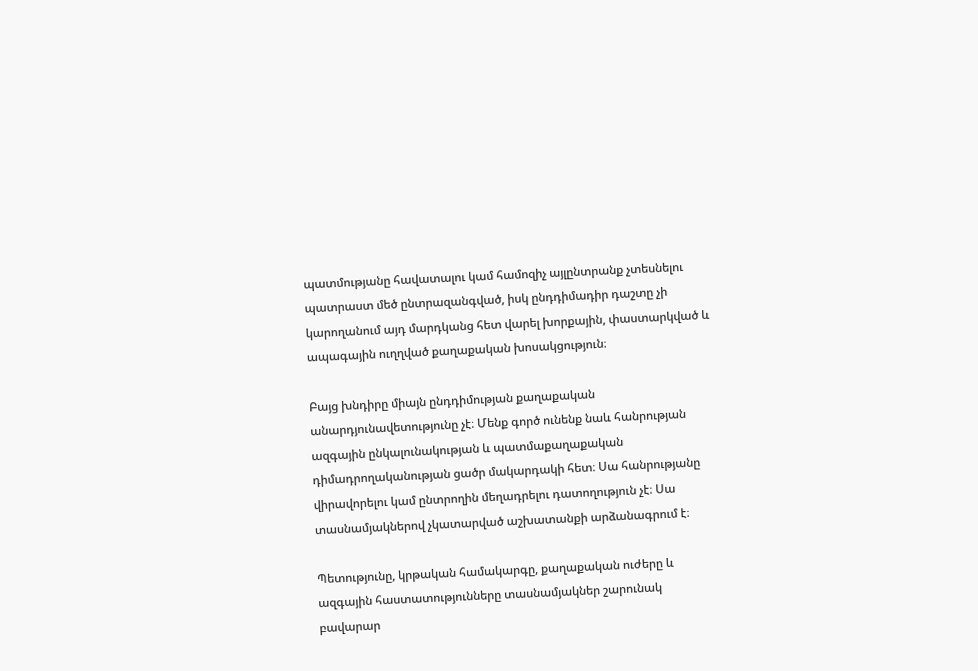պատմությանը հավատալու կամ համոզիչ այլընտրանք չտեսնելու պատրաստ մեծ ընտրազանգված, իսկ ընդդիմադիր դաշտը չի կարողանում այդ մարդկանց հետ վարել խորքային, փաստարկված և ապագային ուղղված քաղաքական խոսակցություն։

Բայց խնդիրը միայն ընդդիմության քաղաքական անարդյունավետությունը չէ։ Մենք գործ ունենք նաև հանրության ազգային ընկալունակության և պատմաքաղաքական դիմադրողականության ցածր մակարդակի հետ։ Սա հանրությանը վիրավորելու կամ ընտրողին մեղադրելու դատողություն չէ։ Սա տասնամյակներով չկատարված աշխատանքի արձանագրում է։

Պետությունը, կրթական համակարգը, քաղաքական ուժերը և ազգային հաստատությունները տասնամյակներ շարունակ բավարար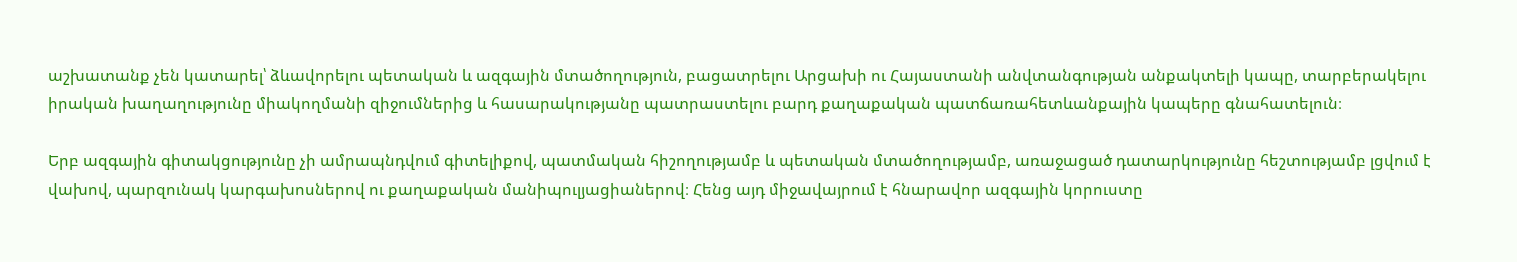աշխատանք չեն կատարել՝ ձևավորելու պետական և ազգային մտածողություն, բացատրելու Արցախի ու Հայաստանի անվտանգության անքակտելի կապը, տարբերակելու իրական խաղաղությունը միակողմանի զիջումներից և հասարակությանը պատրաստելու բարդ քաղաքական պատճառահետևանքային կապերը գնահատելուն։

Երբ ազգային գիտակցությունը չի ամրապնդվում գիտելիքով, պատմական հիշողությամբ և պետական մտածողությամբ, առաջացած դատարկությունը հեշտությամբ լցվում է վախով, պարզունակ կարգախոսներով ու քաղաքական մանիպուլյացիաներով։ Հենց այդ միջավայրում է հնարավոր ազգային կորուստը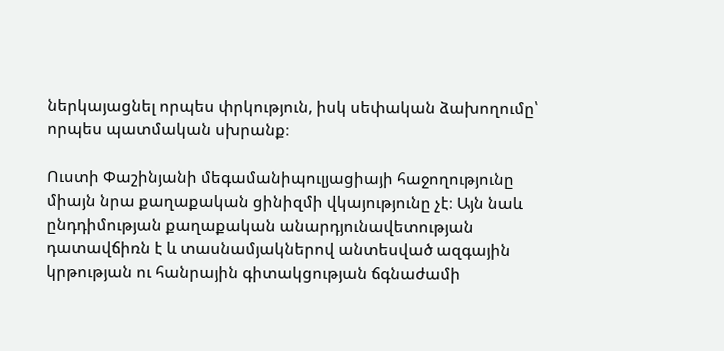ներկայացնել որպես փրկություն, իսկ սեփական ձախողումը՝ որպես պատմական սխրանք։

Ուստի Փաշինյանի մեգամանիպուլյացիայի հաջողությունը միայն նրա քաղաքական ցինիզմի վկայությունը չէ։ Այն նաև ընդդիմության քաղաքական անարդյունավետության դատավճիռն է և տասնամյակներով անտեսված ազգային կրթության ու հանրային գիտակցության ճգնաժամի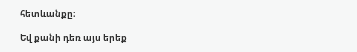հետևանքը։

Եվ քանի դեռ այս երեք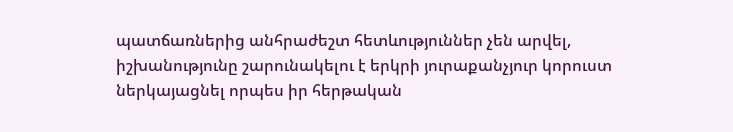պատճառներից անհրաժեշտ հետևություններ չեն արվել, իշխանությունը շարունակելու է երկրի յուրաքանչյուր կորուստ ներկայացնել որպես իր հերթական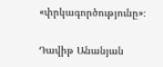«փրկագործությունը»։

Դավիթ Անանյան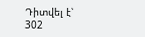Դիտվել է՝ 302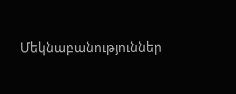Մեկնաբանություններ